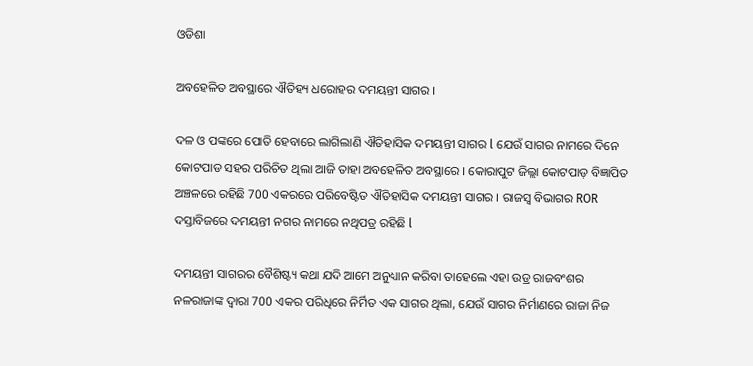ଓଡିଶା

ଅବହେଳିତ ଅବସ୍ଥାରେ ଐତିହ୍ୟ ଧରୋହର ଦମୟନ୍ତୀ ସାଗର ।

ଦଳ ଓ ପଙ୍କରେ ପୋତି ହେବାରେ ଲାଗିଲାଣି ଐତିହାସିକ ଦମୟନ୍ତୀ ସାଗର l ଯେଉଁ ସାଗର ନାମରେ ଦିନେ କୋଟପାଡ ସହର ପରିଚିତ ଥିଲା ଆଜି ତାହା ଅବହେଳିତ ଅବସ୍ଥାରେ । କୋରାପୁଟ ଜିଲ୍ଲା କୋଟପାଡ଼ ବିଜ୍ଞାପିତ ଅଞ୍ଚଳରେ ରହିଛି 700 ଏକରରେ ପରିବେଷ୍ଟିତ ଐତିହାସିକ ଦମୟନ୍ତୀ ସାଗର । ରାଜସ୍ବ ବିଭାଗର ROR ଦସ୍ତାବିଜରେ ଦମୟନ୍ତୀ ନଗର ନାମରେ ନଥିପତ୍ର ରହିଛି l

ଦମୟନ୍ତୀ ସାଗରର ବୈଶିଷ୍ଟ୍ୟ କଥା ଯଦି ଆମେ ଅନୁଧ୍ୟାନ କରିବା ତାହେଲେ ଏହା ଉଡ୍ର ରାଜବଂଶର ନଳରାଜାଙ୍କ ଦ୍ୱାରା 700 ଏକର ପରିଧିରେ ନିର୍ମିତ ଏକ ସାଗର ଥିଲା, ଯେଉଁ ସାଗର ନିର୍ମାଣରେ ରାଜା ନିଜ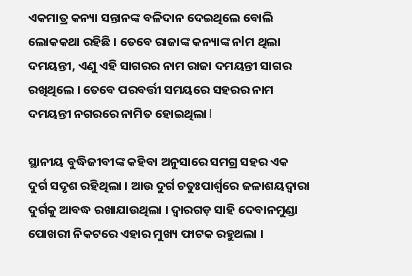ଏକମାତ୍ର କନ୍ୟା ସନ୍ତାନଙ୍କ ବଳିଦାନ ଦେଇଥିଲେ ବୋଲି ଲୋକକଥା ରହିଛି । ତେବେ ରାଜାଙ୍କ କନ୍ୟାଙ୍କ ନlମ ଥିଲା ଦମୟନ୍ତୀ, ଏଣୁ ଏହି ସାଗରର ନାମ ରାଜା ଦମୟନ୍ତୀ ସାଗର ରଖିଥିଲେ । ତେବେ ପରବର୍ତ୍ତୀ ସମୟରେ ସହରର ନାମ ଦମୟନ୍ତୀ ନଗରରେ ନାମିତ ହୋଇଥିଲା l

ସ୍ଥାନୀୟ ବୁଦ୍ଧିଜୀବୀଙ୍କ କହିବା ଅନୁସାରେ ସମଗ୍ର ସହର ଏକ ଦୁର୍ଗ ସଦୃଶ ରହିଥିଲା । ଆଉ ଦୁର୍ଗ ଚତୁଃପାର୍ଶ୍ବରେ ଜଳାଶୟଦ୍ବାରା ଦୁର୍ଗକୁ ଆବଦ୍ଧ ରଖାଯାଉଥିଲା । ଦ୍ୱାରଗଡ଼ ସାହି ଦେବାନମୁଣ୍ଡା ପୋଖରୀ ନିକଟରେ ଏହାର ମୁଖ୍ୟ ଫାଟକ ରହୁଥଲା ।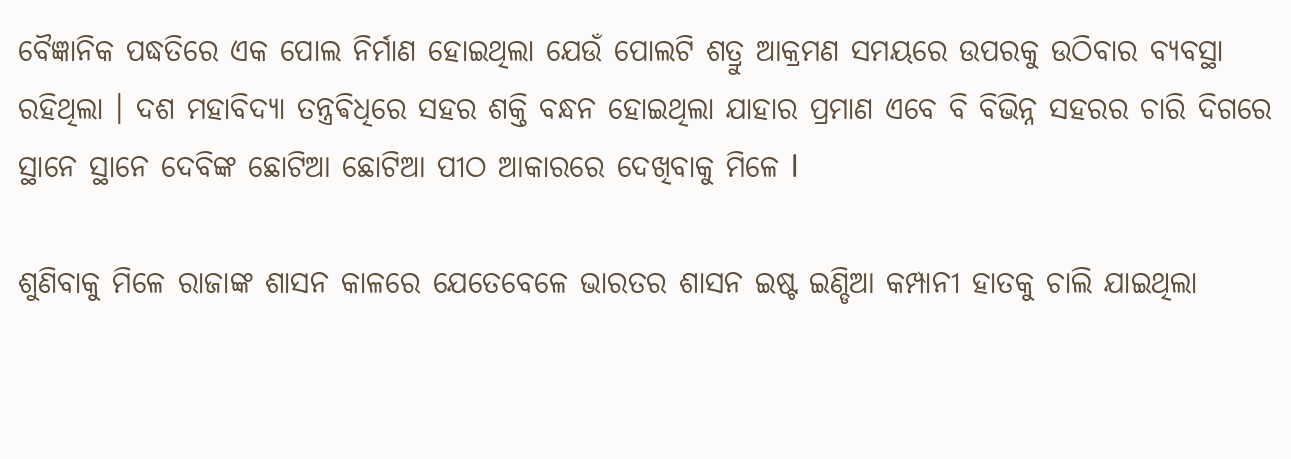ବୈଜ୍ଞାନିକ ପଦ୍ଧତିରେ ଏକ ପୋଲ ନିର୍ମାଣ ହୋଇଥିଲା ଯେଉଁ ପୋଲଟି ଶତ୍ରୁ ଆକ୍ରମଣ ସମୟରେ ଉପରକୁ ଉଠିବାର ବ୍ୟବସ୍ଥା ରହିଥିଲା । ଦଶ ମହାବିଦ୍ୟା ତନ୍ତ୍ରଵିଧିରେ ସହର ଶକ୍ତି ବନ୍ଧନ ହୋଇଥିଲା ଯାହାର ପ୍ରମାଣ ଏବେ ବି ବିଭିନ୍ନ ସହରର ଚାରି ଦିଗରେ ସ୍ଥାନେ ସ୍ଥାନେ ଦେବିଙ୍କ ଛୋଟିଆ ଛୋଟିଆ ପୀଠ ଆକାରରେ ଦେଖିବାକୁ ମିଳେ l

ଶୁଣିବାକୁ ମିଳେ ରାଜାଙ୍କ ଶାସନ କାଳରେ ଯେତେବେଳେ ଭାରତର ଶାସନ ଇଷ୍ଟ ଇଣ୍ଡିଆ କମ୍ପାନୀ ହାତକୁ ଚାଲି ଯାଇଥିଲା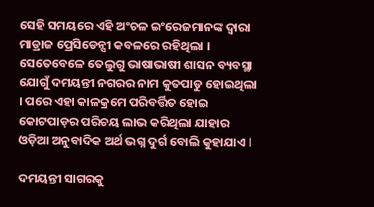ସେହି ସମୟରେ ଏହି ଅଂଚଳ ଇଂରେଜମାନଙ୍କ ଦ୍ୱାରା ମାଡ୍ରାଜ ପ୍ରେସିଡେନ୍ସୀ କବଳରେ ରହିଥିଲା । ସେତେବେଳେ ତେଲୁଗୁ ଭାଷାଭାଷୀ ଶାସନ ବ୍ୟବସ୍ଥା ଯୋଗୁଁ ଦମୟନ୍ତୀ ନଗରର ନାମ କୁତପାଡୁ ହୋଇଥିଲା । ପରେ ଏହା କାଳକ୍ରମେ ପରିବର୍ତ୍ତିତ ହୋଇ କୋଟପାଡ଼ର ପରିଚୟ ଲାଭ କରିଥିଲା ଯାହାର ଓଡ଼ିଆ ଅନୁବାଦିକ ଅର୍ଥ ଭଗ୍ନ ଦୁର୍ଗ ବୋଲି କୁହାଯାଏ l

ଦମୟନ୍ତୀ ସାଗରକୁ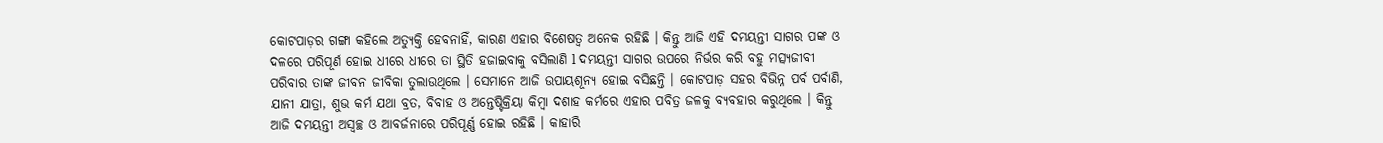କୋଟପାଡ଼ର ଗଙ୍ଗା କହିଲେ ଅତ୍ୟୁକ୍ତି ହେବନାହିଁ, କାରଣ ଏହାର ବିଶେଷତ୍ୱ ଅନେକ ରହିଛି । କିନ୍ତୁ ଆଜି ଏହି ଦମୟନ୍ତୀ ସାଗର ପଙ୍କ ଓ ଦଳରେ ପରିପୂର୍ଣ ହୋଇ ଧୀରେ ଧୀରେ ତା ସ୍ଥିତି ହଜାଇବାକୁ ବସିଲାଣି l ଦମୟନ୍ତୀ ସାଗର ଉପରେ ନିର୍ଭର କରି ବହୁ ମତ୍ସ୍ୟଜୀବୀ ପରିବାର ତାଙ୍କ ଜୀବନ ଜୀବିକା ତୁଲାଉଥିଲେ । ସେମାନେ ଆଜି ଉପାୟଶୂନ୍ୟ ହୋଇ ବସିଛନ୍ତି । କୋଟପାଡ଼ ସହର ବିଭିନ୍ନ ପର୍ବ ପର୍ବାଣି, ଯାନୀ ଯାତ୍ରା, ଶୁଭ କର୍ମ ଯଥା ବ୍ରତ, ବିବାହ ଓ ଅନ୍ତେଷ୍ଟିକ୍ରିୟା କିମ୍ବା ଦଶାହ କର୍ମରେ ଏହାର ପବିତ୍ର ଜଳକୁ ବ୍ୟବହାର କରୁଥିଲେ । କିନ୍ତୁ ଆଜି ଦମୟନ୍ତୀ ଅସ୍ୱଚ୍ଛ ଓ ଆବର୍ଜନାରେ ପରିପୂର୍ଣ୍ଣ ହୋଇ ରହିଛି । କାହାରି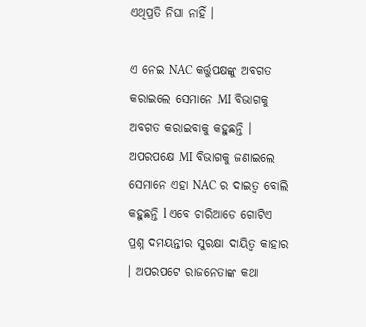ଏଥିପ୍ରତି ନିଘା ନାହିଁ ।

ଏ ନେଇ NAC କର୍ତ୍ତୁପକ୍ଷଙ୍କୁ ଅବଗତ କରାଇଲେ ସେମାନେ MI ବିଭାଗକୁ ଅବଗତ କରାଇବାକୁ କହୁଛନ୍ତି । ଅପରପକ୍ଷେ MI ବିଭାଗକୁ ଜଣାଇଲେ ସେମାନେ ଏହା NAC ର ଦାଇତ୍ୱ ବୋଲି କହୁଛନ୍ତି l ଏବେ ଚାରିଆଡେ ଗୋଟିଏ ପ୍ରଶ୍ନ ଦମୟନ୍ତୀର ସୁରକ୍ଷା ଦାୟିତ୍ବ କାହାର । ଅପରପଟେ ରାଜନେତାଙ୍କ କଥା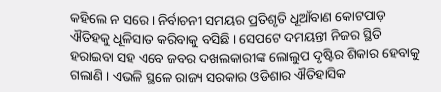କହିଲେ ନ ସରେ । ନିର୍ବାଚନୀ ସମୟର ପ୍ରତିଶୃତି ଧୂଆଁବାଣ କୋଟପାଡ଼ ଐତିହକୁ ଧୂଳିସାତ କରିବାକୁ ବସିଛି । ସେପଟେ ଦମୟନ୍ତୀ ନିଜର ସ୍ଥିତି ହରାଇବା ସହ ଏବେ ଜବର ଦଖଲକାରୀଙ୍କ ଲୋଲୁପ ଦୃଷ୍ଟିର ଶିକାର ହେବାକୁ ଗଲାଣି । ଏଭଳି ସ୍ଥଳେ ରାଜ୍ୟ ସରକାର ଓଡିଶାର ଐତିହାସିକ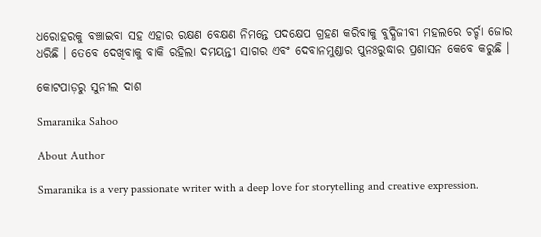ଧରୋହରକୁ ବଞ୍ଚାଇବା ସହ ଏହାର ରକ୍ଷଣ ବେକ୍ଷଣ ନିମନ୍ତେ ପଦକ୍ଷେପ ଗ୍ରହଣ କରିବାକୁ ବୁଦ୍ଧିଜୀବୀ ମହଲରେ ଚର୍ଚ୍ଚା ଜୋର ଧରିଛି । ତେବେ ଦେଖିବାକୁ ବାକି ରହିଲା ଦମୟନ୍ତୀ ସାଗର ଏବଂ ଦେବାନମୁଣ୍ଡାର ପୁନଃରୁଦ୍ଧାର ପ୍ରଶାସନ କେବେ କରୁଛି ।

କୋଟପାଡ଼ରୁ ସୁନୀଲ ଦାଶ

Smaranika Sahoo

About Author

Smaranika is a very passionate writer with a deep love for storytelling and creative expression.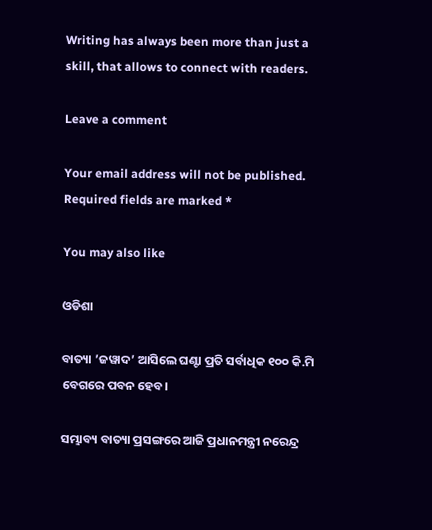Writing has always been more than just a skill, that allows to connect with readers.

Leave a comment

Your email address will not be published. Required fields are marked *

You may also like

ଓଡିଶା

ବାତ୍ୟା ’ଜୱାଦ’ ଆସିଲେ ଘଣ୍ଟା ପ୍ରତି ସର୍ବାଧିକ ୧୦୦ କି.ମି ବେଗରେ ପବନ ହେବ।

ସମ୍ଭାବ୍ୟ ବାତ୍ୟା ପ୍ରସଙ୍ଗରେ ଆଜି ପ୍ରଧାନମନ୍ତ୍ରୀ ନରେନ୍ଦ୍ର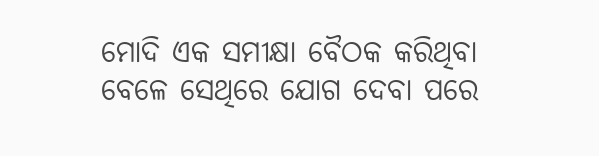ମୋଦି ଏକ ସମୀକ୍ଷା ବୈଠକ କରିଥିବା ବେଳେ ସେଥିରେ ଯୋଗ ଦେବା ପରେ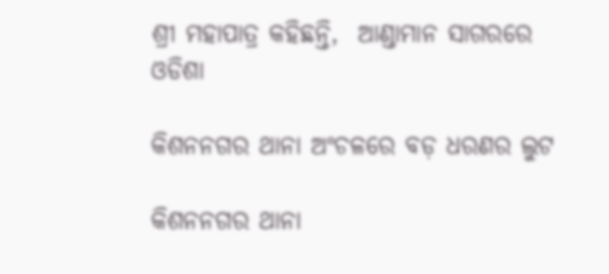ଶ୍ରୀ ମହାପାତ୍ର କହିଛନ୍ତି,  ଆଣ୍ଡାମାନ ସାଗରରେ
ଓଡିଶା

କିଶନନଗର ଥାନା ଅଂଚଳରେ ବଡ଼ ଧରଣର ଲୁଟ

କିଶନନଗର ଥାନା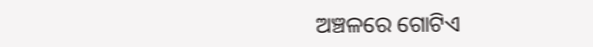ଅଞ୍ଚଳରେ ଗୋଟିଏ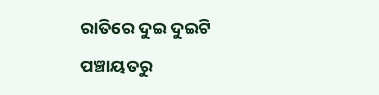ରାତିରେ ଦୁଇ ଦୁଇଟି ପଞ୍ଚାୟତରୁ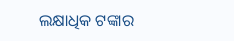ଲକ୍ଷାଧିକ ଟଙ୍କାର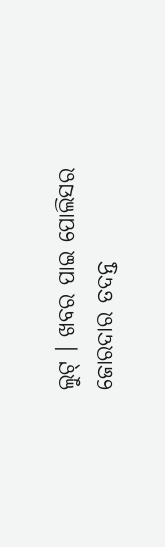ଲୁଟ୍ । ଖବର ପାଇ ପୋଲିସର ଜୋରଦାର ତଦନ୍ତ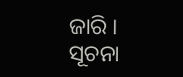ଜାରି । ସୂଚନା